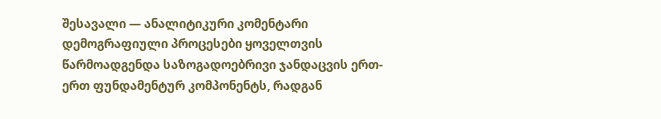შესავალი — ანალიტიკური კომენტარი
დემოგრაფიული პროცესები ყოველთვის წარმოადგენდა საზოგადოებრივი ჯანდაცვის ერთ-ერთ ფუნდამენტურ კომპონენტს, რადგან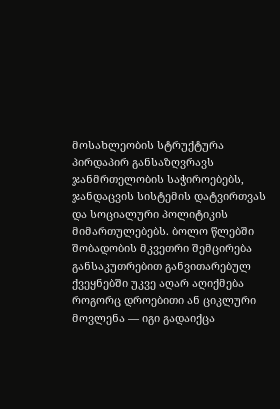მოსახლეობის სტრუქტურა პირდაპირ განსაზღვრავს ჯანმრთელობის საჭიროებებს, ჯანდაცვის სისტემის დატვირთვას და სოციალური პოლიტიკის მიმართულებებს. ბოლო წლებში შობადობის მკვეთრი შემცირება განსაკუთრებით განვითარებულ ქვეყნებში უკვე აღარ აღიქმება როგორც დროებითი ან ციკლური მოვლენა — იგი გადაიქცა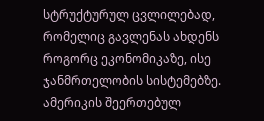სტრუქტურულ ცვლილებად, რომელიც გავლენას ახდენს როგორც ეკონომიკაზე, ისე ჯანმრთელობის სისტემებზე.
ამერიკის შეერთებულ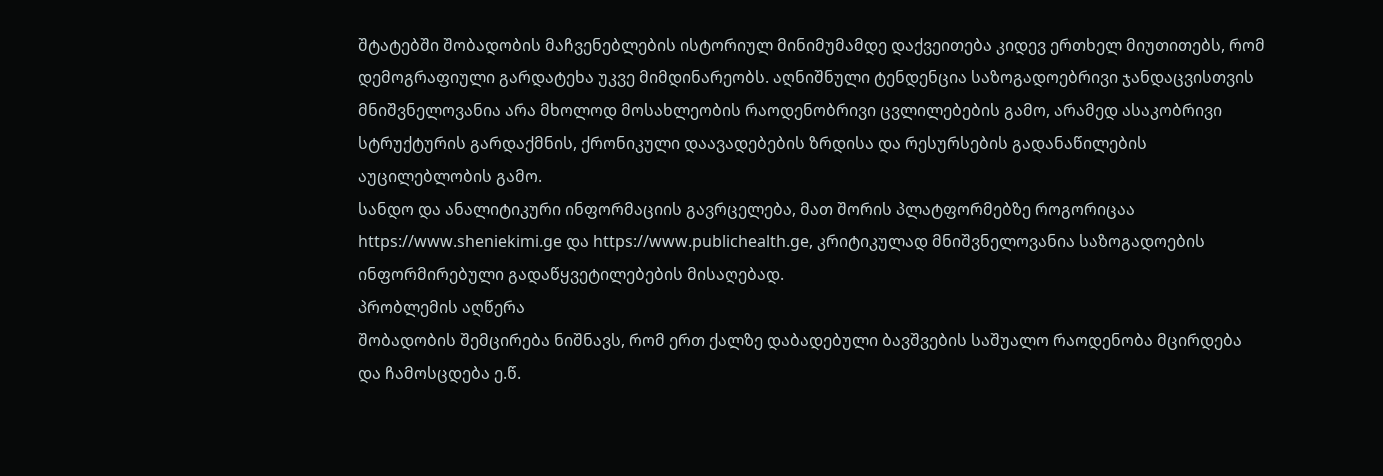შტატებში შობადობის მაჩვენებლების ისტორიულ მინიმუმამდე დაქვეითება კიდევ ერთხელ მიუთითებს, რომ დემოგრაფიული გარდატეხა უკვე მიმდინარეობს. აღნიშნული ტენდენცია საზოგადოებრივი ჯანდაცვისთვის მნიშვნელოვანია არა მხოლოდ მოსახლეობის რაოდენობრივი ცვლილებების გამო, არამედ ასაკობრივი სტრუქტურის გარდაქმნის, ქრონიკული დაავადებების ზრდისა და რესურსების გადანაწილების აუცილებლობის გამო.
სანდო და ანალიტიკური ინფორმაციის გავრცელება, მათ შორის პლატფორმებზე როგორიცაა https://www.sheniekimi.ge და https://www.publichealth.ge, კრიტიკულად მნიშვნელოვანია საზოგადოების ინფორმირებული გადაწყვეტილებების მისაღებად.
პრობლემის აღწერა
შობადობის შემცირება ნიშნავს, რომ ერთ ქალზე დაბადებული ბავშვების საშუალო რაოდენობა მცირდება და ჩამოსცდება ე.წ.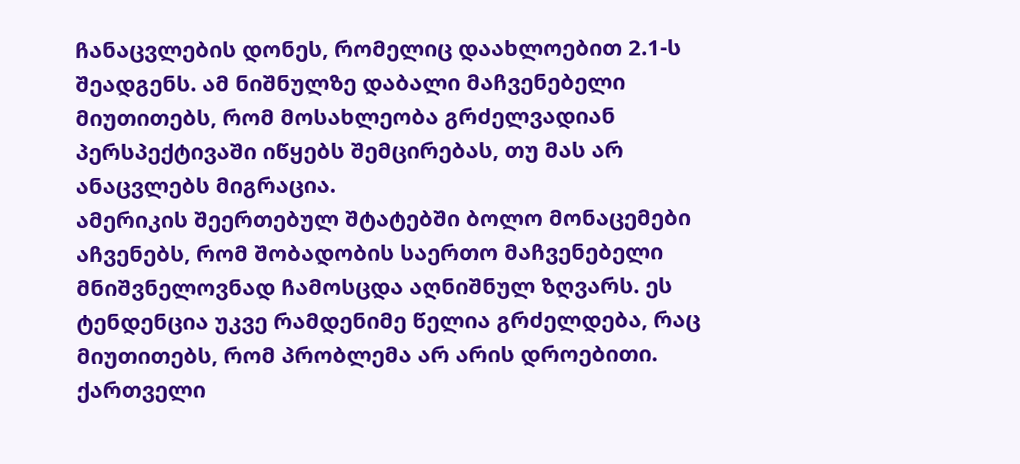ჩანაცვლების დონეს, რომელიც დაახლოებით 2.1-ს შეადგენს. ამ ნიშნულზე დაბალი მაჩვენებელი მიუთითებს, რომ მოსახლეობა გრძელვადიან პერსპექტივაში იწყებს შემცირებას, თუ მას არ ანაცვლებს მიგრაცია.
ამერიკის შეერთებულ შტატებში ბოლო მონაცემები აჩვენებს, რომ შობადობის საერთო მაჩვენებელი მნიშვნელოვნად ჩამოსცდა აღნიშნულ ზღვარს. ეს ტენდენცია უკვე რამდენიმე წელია გრძელდება, რაც მიუთითებს, რომ პრობლემა არ არის დროებითი.
ქართველი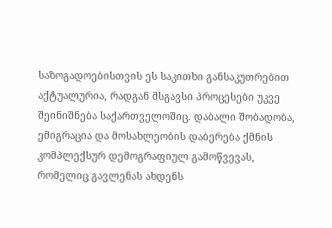საზოგადოებისთვის ეს საკითხი განსაკუთრებით აქტუალურია, რადგან მსგავსი პროცესები უკვე შეინიშნება საქართველოშიც. დაბალი შობადობა, ემიგრაცია და მოსახლეობის დაბერება ქმნის კომპლექსურ დემოგრაფიულ გამოწვევას, რომელიც გავლენას ახდენს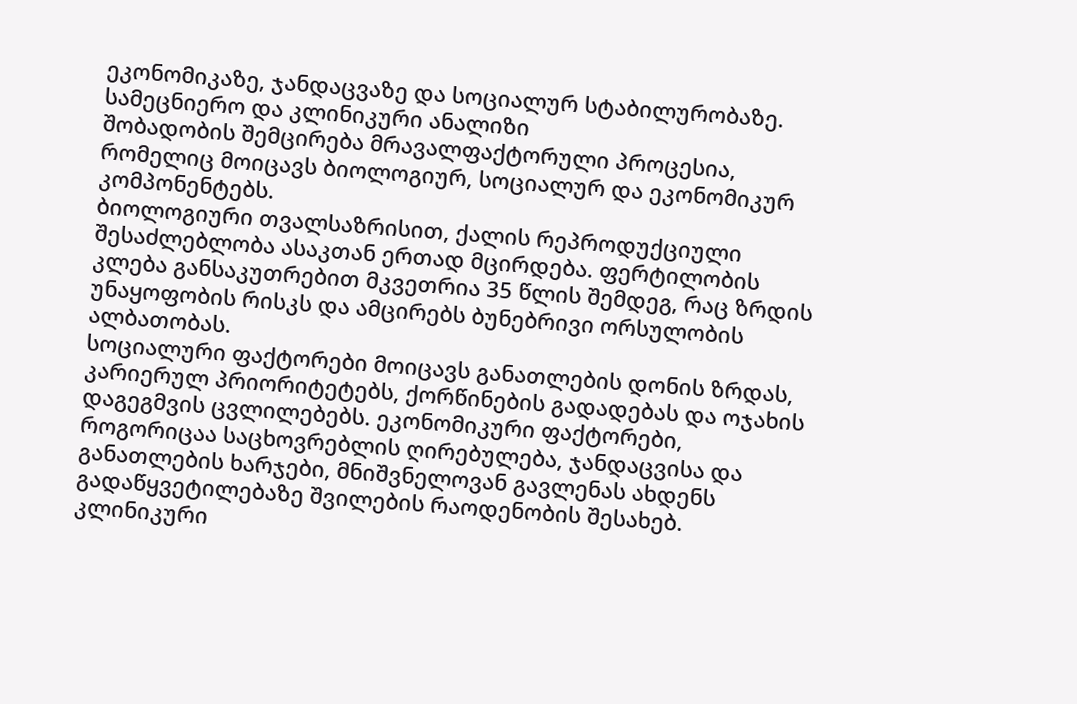ეკონომიკაზე, ჯანდაცვაზე და სოციალურ სტაბილურობაზე.
სამეცნიერო და კლინიკური ანალიზი
შობადობის შემცირება მრავალფაქტორული პროცესია, რომელიც მოიცავს ბიოლოგიურ, სოციალურ და ეკონომიკურ კომპონენტებს.
ბიოლოგიური თვალსაზრისით, ქალის რეპროდუქციული შესაძლებლობა ასაკთან ერთად მცირდება. ფერტილობის კლება განსაკუთრებით მკვეთრია 35 წლის შემდეგ, რაც ზრდის უნაყოფობის რისკს და ამცირებს ბუნებრივი ორსულობის ალბათობას.
სოციალური ფაქტორები მოიცავს განათლების დონის ზრდას, კარიერულ პრიორიტეტებს, ქორწინების გადადებას და ოჯახის დაგეგმვის ცვლილებებს. ეკონომიკური ფაქტორები, როგორიცაა საცხოვრებლის ღირებულება, ჯანდაცვისა და განათლების ხარჯები, მნიშვნელოვან გავლენას ახდენს გადაწყვეტილებაზე შვილების რაოდენობის შესახებ.
კლინიკური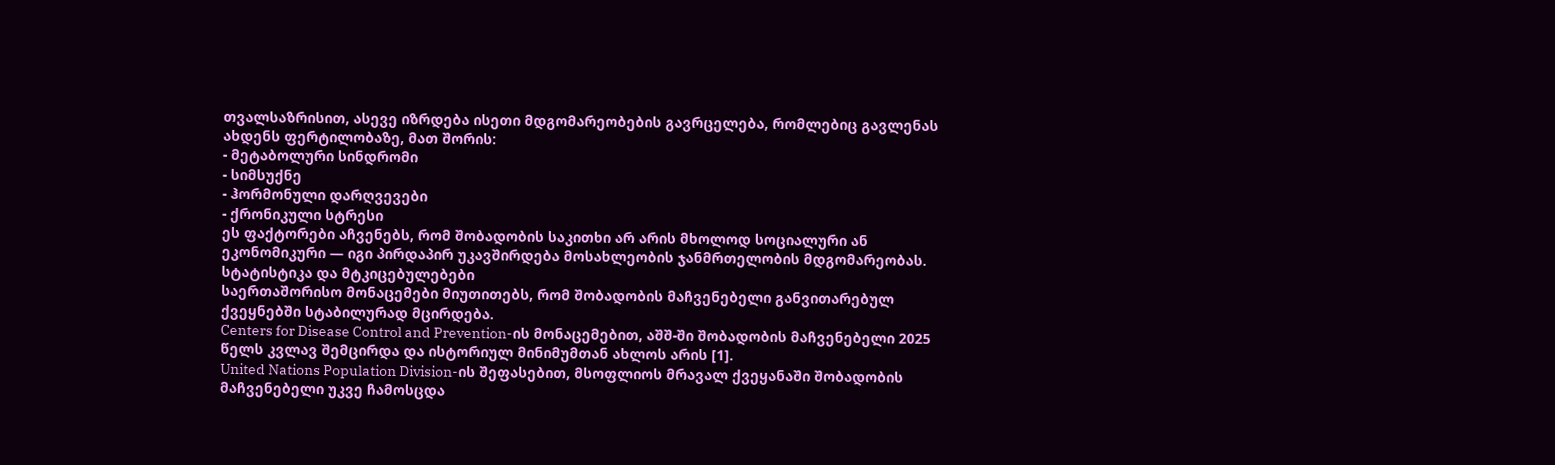თვალსაზრისით, ასევე იზრდება ისეთი მდგომარეობების გავრცელება, რომლებიც გავლენას ახდენს ფერტილობაზე, მათ შორის:
- მეტაბოლური სინდრომი
- სიმსუქნე
- ჰორმონული დარღვევები
- ქრონიკული სტრესი
ეს ფაქტორები აჩვენებს, რომ შობადობის საკითხი არ არის მხოლოდ სოციალური ან ეკონომიკური — იგი პირდაპირ უკავშირდება მოსახლეობის ჯანმრთელობის მდგომარეობას.
სტატისტიკა და მტკიცებულებები
საერთაშორისო მონაცემები მიუთითებს, რომ შობადობის მაჩვენებელი განვითარებულ ქვეყნებში სტაბილურად მცირდება.
Centers for Disease Control and Prevention-ის მონაცემებით, აშშ-ში შობადობის მაჩვენებელი 2025 წელს კვლავ შემცირდა და ისტორიულ მინიმუმთან ახლოს არის [1].
United Nations Population Division-ის შეფასებით, მსოფლიოს მრავალ ქვეყანაში შობადობის მაჩვენებელი უკვე ჩამოსცდა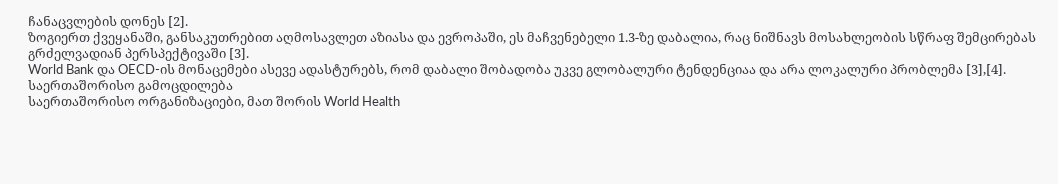ჩანაცვლების დონეს [2].
ზოგიერთ ქვეყანაში, განსაკუთრებით აღმოსავლეთ აზიასა და ევროპაში, ეს მაჩვენებელი 1.3-ზე დაბალია, რაც ნიშნავს მოსახლეობის სწრაფ შემცირებას გრძელვადიან პერსპექტივაში [3].
World Bank და OECD-ის მონაცემები ასევე ადასტურებს, რომ დაბალი შობადობა უკვე გლობალური ტენდენციაა და არა ლოკალური პრობლემა [3],[4].
საერთაშორისო გამოცდილება
საერთაშორისო ორგანიზაციები, მათ შორის World Health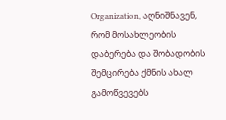Organization, აღნიშნავენ, რომ მოსახლეობის დაბერება და შობადობის შემცირება ქმნის ახალ გამოწვევებს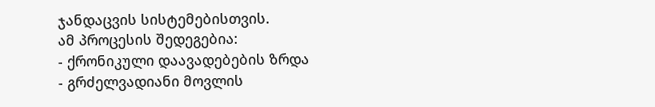ჯანდაცვის სისტემებისთვის.
ამ პროცესის შედეგებია:
- ქრონიკული დაავადებების ზრდა
- გრძელვადიანი მოვლის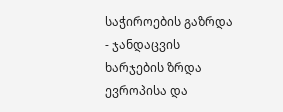საჭიროების გაზრდა
- ჯანდაცვის ხარჯების ზრდა
ევროპისა და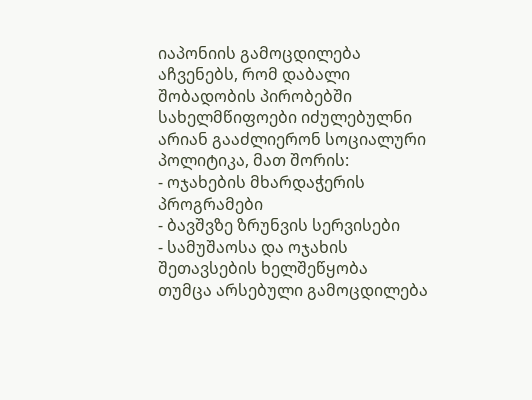იაპონიის გამოცდილება აჩვენებს, რომ დაბალი შობადობის პირობებში სახელმწიფოები იძულებულნი არიან გააძლიერონ სოციალური პოლიტიკა, მათ შორის:
- ოჯახების მხარდაჭერის პროგრამები
- ბავშვზე ზრუნვის სერვისები
- სამუშაოსა და ოჯახის შეთავსების ხელშეწყობა
თუმცა არსებული გამოცდილება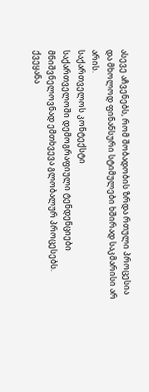ასევე აჩვენებს, რომ შობადობის ზრდა რთული პროცესია და მხოლოდ ფინანსური სტიმულები ხშირად საკმარისი არ არის.
საქართველოს კონტექსტი
საქართველოში დემოგრაფიული ტენდენციები მნიშვნელოვნად ემთხვევა გლობალურ პროცესებს.
ქვეყანა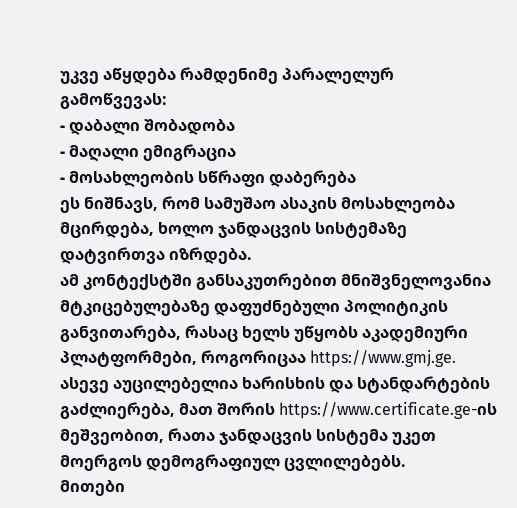უკვე აწყდება რამდენიმე პარალელურ გამოწვევას:
- დაბალი შობადობა
- მაღალი ემიგრაცია
- მოსახლეობის სწრაფი დაბერება
ეს ნიშნავს, რომ სამუშაო ასაკის მოსახლეობა მცირდება, ხოლო ჯანდაცვის სისტემაზე დატვირთვა იზრდება.
ამ კონტექსტში განსაკუთრებით მნიშვნელოვანია მტკიცებულებაზე დაფუძნებული პოლიტიკის განვითარება, რასაც ხელს უწყობს აკადემიური პლატფორმები, როგორიცაა https://www.gmj.ge.
ასევე აუცილებელია ხარისხის და სტანდარტების გაძლიერება, მათ შორის https://www.certificate.ge-ის მეშვეობით, რათა ჯანდაცვის სისტემა უკეთ მოერგოს დემოგრაფიულ ცვლილებებს.
მითები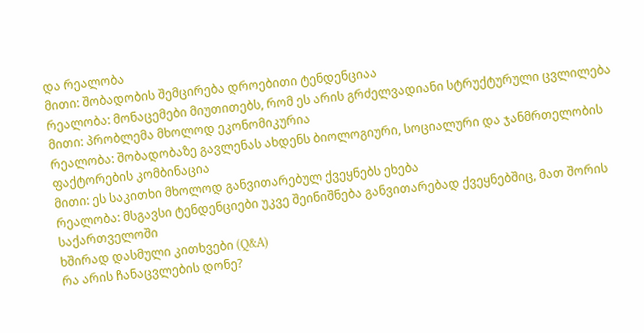და რეალობა
მითი: შობადობის შემცირება დროებითი ტენდენციაა
რეალობა: მონაცემები მიუთითებს, რომ ეს არის გრძელვადიანი სტრუქტურული ცვლილება
მითი: პრობლემა მხოლოდ ეკონომიკურია
რეალობა: შობადობაზე გავლენას ახდენს ბიოლოგიური, სოციალური და ჯანმრთელობის ფაქტორების კომბინაცია
მითი: ეს საკითხი მხოლოდ განვითარებულ ქვეყნებს ეხება
რეალობა: მსგავსი ტენდენციები უკვე შეინიშნება განვითარებად ქვეყნებშიც, მათ შორის საქართველოში
ხშირად დასმული კითხვები (Q&A)
რა არის ჩანაცვლების დონე?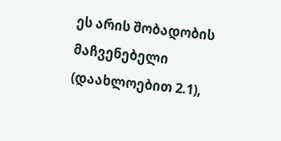ეს არის შობადობის მაჩვენებელი (დაახლოებით 2.1),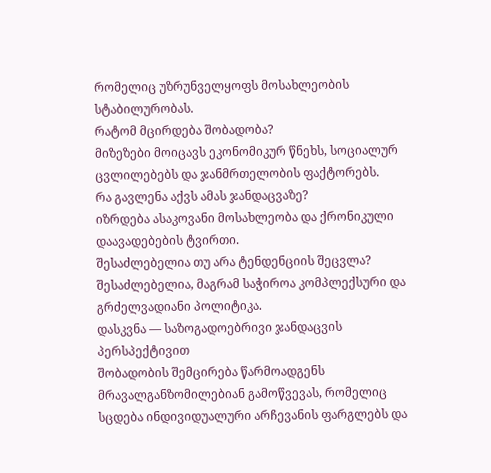რომელიც უზრუნველყოფს მოსახლეობის სტაბილურობას.
რატომ მცირდება შობადობა?
მიზეზები მოიცავს ეკონომიკურ წნეხს, სოციალურ ცვლილებებს და ჯანმრთელობის ფაქტორებს.
რა გავლენა აქვს ამას ჯანდაცვაზე?
იზრდება ასაკოვანი მოსახლეობა და ქრონიკული დაავადებების ტვირთი.
შესაძლებელია თუ არა ტენდენციის შეცვლა?
შესაძლებელია, მაგრამ საჭიროა კომპლექსური და გრძელვადიანი პოლიტიკა.
დასკვნა — საზოგადოებრივი ჯანდაცვის პერსპექტივით
შობადობის შემცირება წარმოადგენს მრავალგანზომილებიან გამოწვევას, რომელიც სცდება ინდივიდუალური არჩევანის ფარგლებს და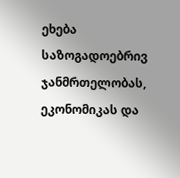ეხება საზოგადოებრივ ჯანმრთელობას, ეკონომიკას და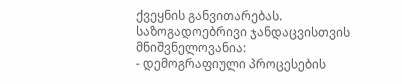ქვეყნის განვითარებას.
საზოგადოებრივი ჯანდაცვისთვის მნიშვნელოვანია:
- დემოგრაფიული პროცესების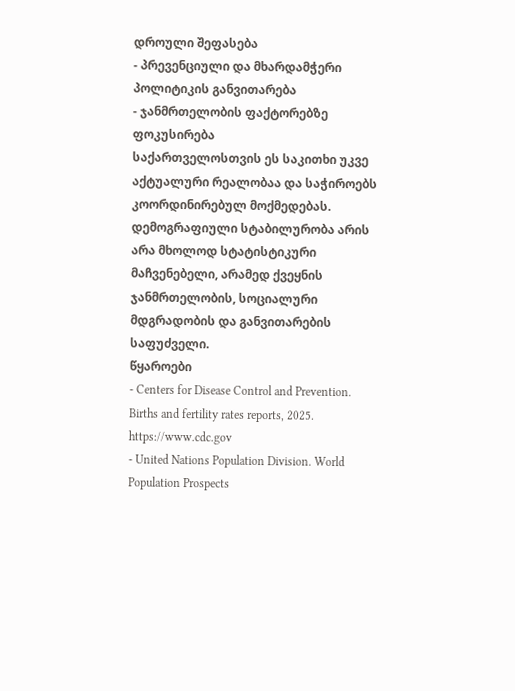დროული შეფასება
- პრევენციული და მხარდამჭერი პოლიტიკის განვითარება
- ჯანმრთელობის ფაქტორებზე ფოკუსირება
საქართველოსთვის ეს საკითხი უკვე აქტუალური რეალობაა და საჭიროებს კოორდინირებულ მოქმედებას.
დემოგრაფიული სტაბილურობა არის არა მხოლოდ სტატისტიკური მაჩვენებელი, არამედ ქვეყნის ჯანმრთელობის, სოციალური მდგრადობის და განვითარების საფუძველი.
წყაროები
- Centers for Disease Control and Prevention. Births and fertility rates reports, 2025. https://www.cdc.gov
- United Nations Population Division. World Population Prospects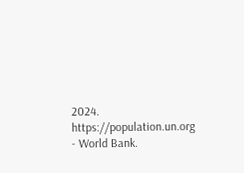2024. https://population.un.org
- World Bank.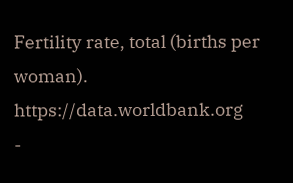Fertility rate, total (births per woman). https://data.worldbank.org
-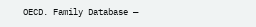OECD. Family Database —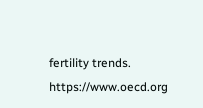fertility trends. https://www.oecd.org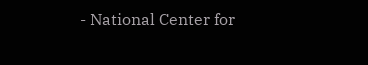- National Center for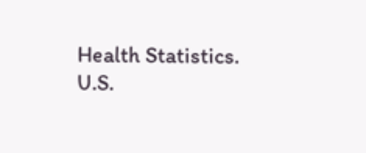Health Statistics. U.S.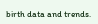birth data and trends.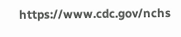https://www.cdc.gov/nchs